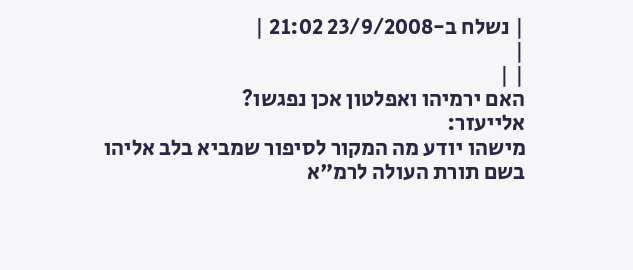| נשלח ב-23/9/2008 21:02 |
|
| |
האם ירמיהו ואפלטון אכן נפגשו?
אלייעזר:
מישהו יודע מה המקור לסיפור שמביא בלב אליהו בשם תורת העולה לרמ"א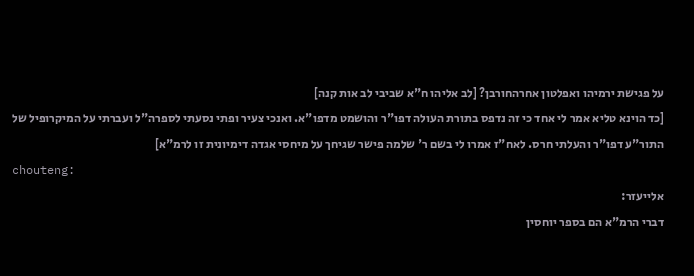על פגישת ירמיהו ואפלטון אחרהחורבן? [לב אליהו ח"א שביבי לב אות קנה]
[כד הוינא טליא אמר לי אחד כי זה נדפס בתורת העולה דפו"ר והושמט מדפו"א. ואנכי צעיר ופתי נסעתי לספרה"ל ועברתי על המיקרופיל של התור"ע דפו"ר והעלתי חרס. לאח"ז אמרו לי בשם ר' שלמה פישר שגיחך על מיחסי אגדה דימיונית זו לרמ"א]
chouteng:
אלייעזר:
דברי הרמ"א הם בספר יוחסין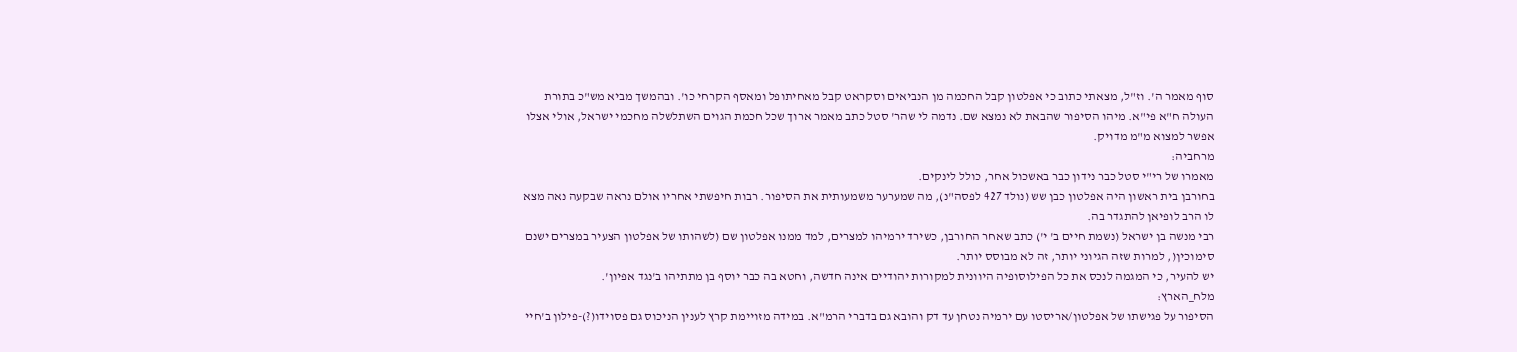סוף מאמר ה'. וז"ל, מצאתי כתוב כי אפלטון קבל החכמה מן הנביאים וסקראט קבל מאחיתופל ומאסף הקרחי כו'. ובהמשך מביא מש"כ בתורת העולה ח"א פי"א. מיהו הסיפור שהבאת לא נמצא שם. נדמה לי שהר' סטל כתב מאמר ארוך שכל חכמת הגוים השתלשלה מחכמי ישראל, אולי אצלו אפשר למצוא מ"מ מדויק.
מרחביה:
מאמרו של רי"י סטל כבר נידון כבר באשכול אחר, כולל לינקים.
בחורבן בית ראשון היה אפלטון כבן שש (נולד 427 לפסה"נ), מה שמערער משמעותית את הסיפור. רבות חיפשתי אחריו אולם נראה שבקעה נאה מצא לו הרב לופיאן להתגדר בה.
רבי מנשה בן ישראל (נשמת חיים ב' י') כתב שאחר החורבן, כשירד ירמיהו למצרים, למד ממנו אפלטון שם (לשהותו של אפלטון הצעיר במצרים ישנם סימוכין(, למרות שזה הגיוני יותר, זה לא מבוסס יותר.
יש להעיר, כי המגמה לנכס את כל הפילוסופיה היוונית למקורות יהודיים אינה חדשה, וחטא בה כבר יוסף בן מתתיהו ב'נגד אפיון'.
מלח_הארץ:
הסיפור על פגישתו של אפלטון/אריסטו עם ירמיה נטחן עד דק והובא גם בדברי הרמ"א. במידה מזויימת קרץ לענין הניכוס גם פסוידו(?)-פילון ב'חיי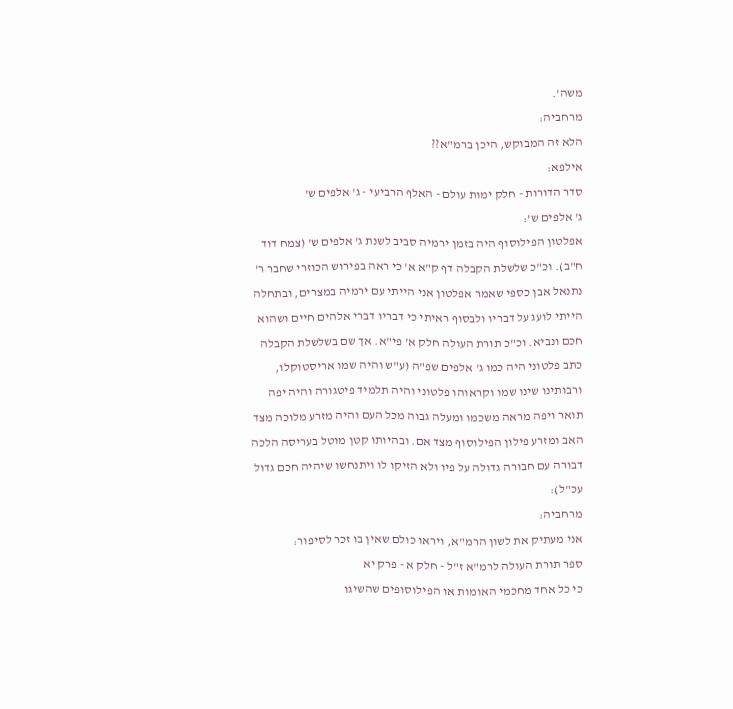משה'.
מרחביה:
הלא זה המבוקש, היכן ברמ"א??
אילפא:
סדר הדורות - חלק ימות עולם - האלף הרביעי - ג' אלפים ש'
ג' אלפים ש':
אפלטון הפילוסוף היה בזמן ירמיה סביב לשנת ג' אלפים ש' (צמח דוד ח"ב). וכ"כ שלשלת הקבלה דף ק"א א' כי ראה בפירוש הכוזרי שחבר ר' נתנאל אבן כספי שאמר אפלטון אני הייתי עם ירמיה במצרים, ובתחלה הייתי לועג על דבריו ולבסוף ראיתי כי דבריו דברי אלהים חיים ושהוא חכם ונביא. וכ"כ תורת העולה חלק א' פי"א. אך שם בשלשלת הקבלה כתב פלטוני היה כמו ג' אלפים שפ"ה (ע"ש והיה שמו אריסטוקלו, ורבותינו שינו שמו וקראוהו פלטוני והיה תלמיד פיטגורה והיה יפה תואר ויפה מראה משכמו ומעלה גבוה מכל העם והיה מזרע מלוכה מצד האב ומזרע פילון הפילוסוף מצד אם. ובהיותו קטן מוטל בעריסה הלכה דבורה עם חבורה גדולה על פיו ולא הזיקו לו ויתנחשו שיהיה חכם גדול עכ"ל):
מרחביה:
אני מעתיק את לשון הרמ"א, ויראו כולם שאין בו זכר לסיפור:
ספר תורת העולה לרמ"א ז"ל - חלק א - פרק יא
כי כל אחד מחכמי האומות או הפילוסופים שהשיגו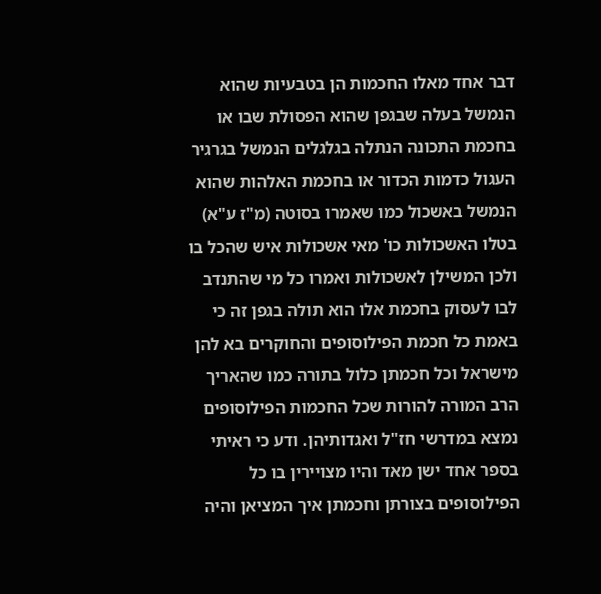דבר אחד מאלו החכמות הן בטבעיות שהוא הנמשל בעלה שבגפן שהוא הפסולת שבו או בחכמת התכונה הנתלה בגלגלים הנמשל בגרגיר העגול כדמות הכדור או בחכמת האלהות שהוא הנמשל באשכול כמו שאמרו בסוטה (מ"ז ע"א) בטלו האשכולות כו' מאי אשכולות איש שהכל בו ולכן המשילן לאשכולות ואמרו כל מי שהתנדב לבו לעסוק בחכמת אלו הוא תולה בגפן זה כי באמת כל חכמת הפילוסופים והחוקרים בא להן מישראל וכל חכמתן כלול בתורה כמו שהאריך הרב המורה להורות שכל החכמות הפילוסופים נמצא במדרשי חז"ל ואגדותיהן. ודע כי ראיתי בספר אחד ישן מאד והיו מצויירין בו כל הפילוסופים בצורתן וחכמתן איך המציאן והיה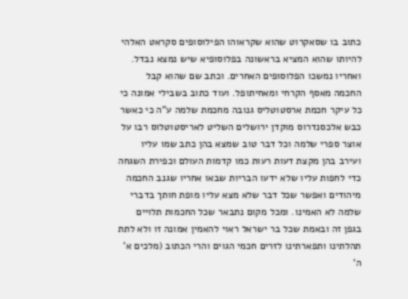כתוב בו שסאקרוט שהוא שקראוהו הפילוסופים סקראט האלהי להיותו שהוא המציא בראשונה בפלוסופיא שיש נמצא נבדל. ואחריו נמשכו הפלוסופים האחרים. וכתב שם שהוא קבל החכמה מאסף הקרחי ומאחיתופל. ועוד כתוב בשבילי אמונה כי כל עיקר חכמת ארסטוטליס גנובה מחכמת שלמה ע"ה כי כאשר כבש אלכסנדרוס מוקדן ירושלים השליט לאריסטוטלוס רבו על אוצר ספרי שלמה וכל דבר טוב שמצא בהן כתב שמו עליו ועירב בהן מקצת דעות רעות כמו קדמות העולם וכפירת השגחה כדי לחפות עליו שלא ידעו הבריות שבאו אחריו שגנב החכמה מיהודים ואפשר שכל דבר שלא מצא עליו מופת חותך בדברי שלמה לא האמינו. ומכל מקום נתבאר שכל החכמות תלויים בגפן זה ובאמת שכל בר ישראל ראוי להאמין אמונה זו ולא לתת תהלתינו ותפארתינו לזרים חכמי הגוים והרי הכתוב (מלכים א' ה'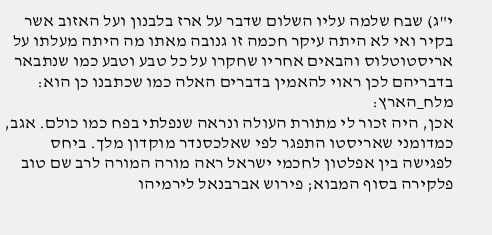י"ג) שבח שלמה עליו השלום שדבר על ארז בלבנון ועל האזוב אשר בקיר ואי לא היתה עיקר חכמה זו גנובה מאתו מה היתה מעלתו על אריסטוטלוס והבאים אחריו שחקרו על כל טבע וטבע כמו שנתבאר בדבריהם לכן ראוי להאמין בדברים האלה כמו שכתבנו כן הוא:
מלח_הארץ:
אכן, היה זכור לי מתורת העולה ונראה שנפלתי בפח כמו כולם. אגב, כמדומני שאריסטו התפגר לפי שאלכסנדר מוקדון מלך. ביחס לפגישה בין אפלטון לחכמי ישראל ראה מורה המורה לרב שם טוב פלקירה בסוף המבוא; פירוש אברבנאל לירמיהו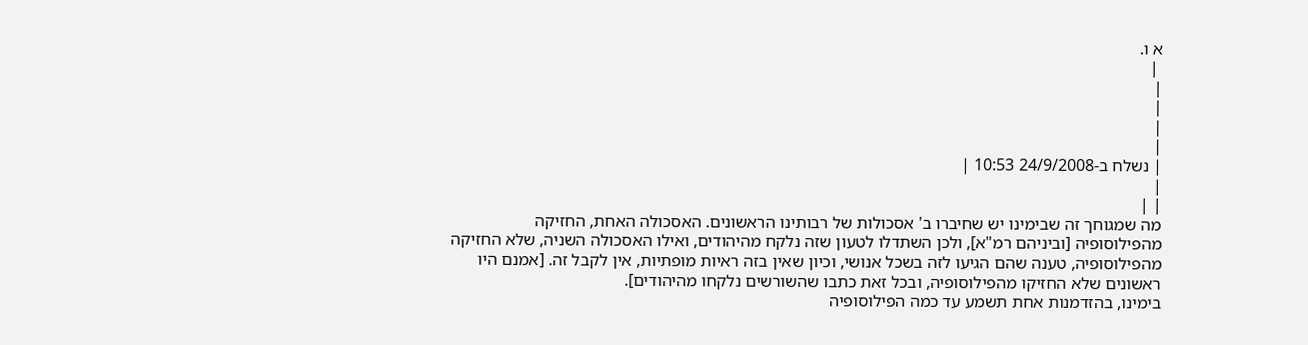א ו.
 |
|
|
|
|
| נשלח ב-24/9/2008 10:53 |
|
| |
מה שמגוחך זה שבימינו יש שחיברו ב' אסכולות של רבותינו הראשונים. האסכולה האחת, החזיקה מהפילוסופיה [וביניהם רמ"א], ולכן השתדלו לטעון שזה נלקח מהיהודים, ואילו האסכולה השניה, שלא החזיקה מהפילוסופיה, טענה שהם הגיעו לזה בשכל אנושי, וכיון שאין בזה ראיות מופתיות, אין לקבל זה. [אמנם היו ראשונים שלא החזיקו מהפילוסופיה, ובכל זאת כתבו שהשורשים נלקחו מהיהודים].
בימינו, בהזדמנות אחת תשמע עד כמה הפילוסופיה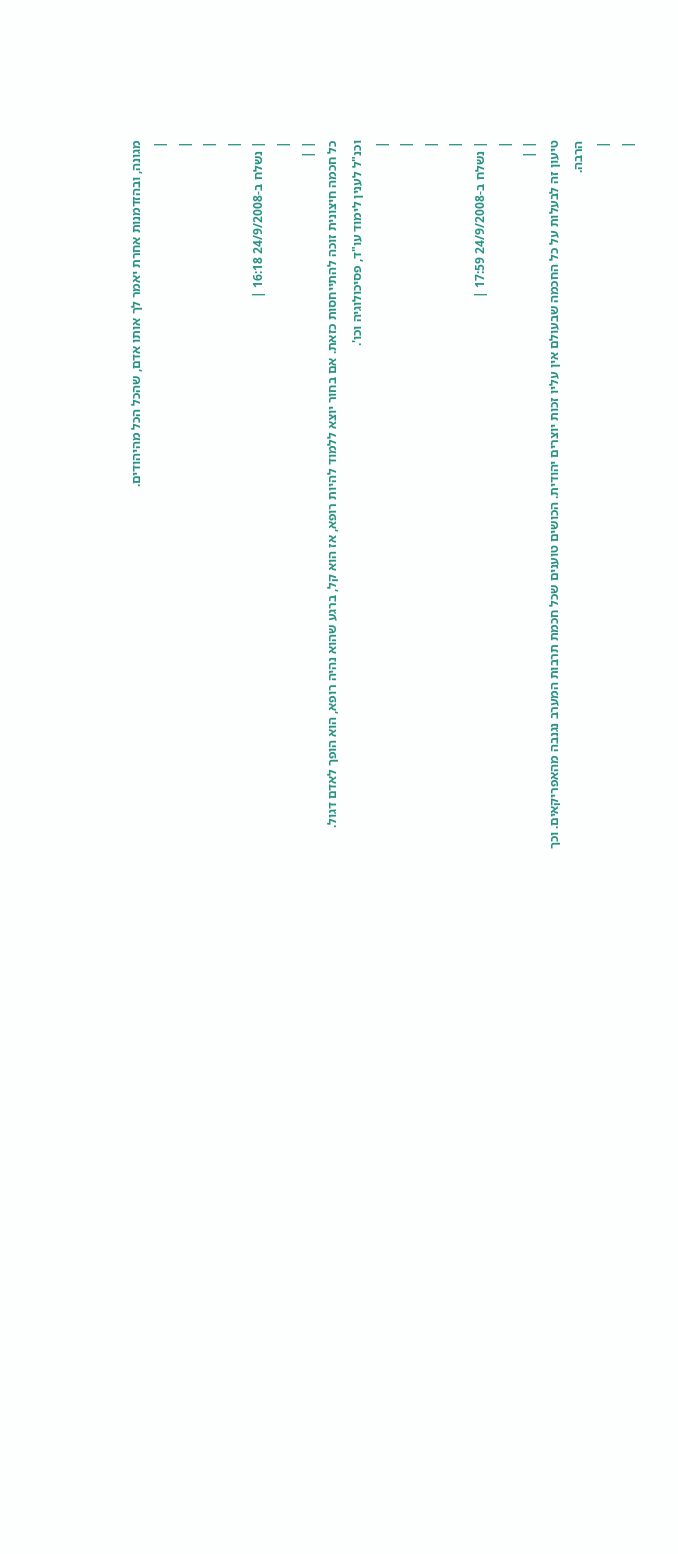מגונה, ובהזדמנות אחרת יאמר לך אותו אדם, שהכל הכל מהיהודים.
|
|
|
|
| נשלח ב-24/9/2008 16:18 |
|
| |
כל חכמה חיצונית זוכה להתייחסות כזאת. אם בחור יוצא ללמוד להיות רופא, אז הוא קל, ברגע שהוא נהיה רופא, הוא הופך לאדם דגול. וכנ"ל לענין לימוד עו"ד, פסיכולוגיה וכו'.
|
|
|
|
| נשלח ב-24/9/2008 17:59 |
|
| |
טיעון זה לבעלות על כל החכמה שבעולם אין עליו זכות יוצרים יהודית. הכושים טוענים שכל חכמת תרבות המערב נגנבה מהאפריקאים. וכך הרבה.
|
|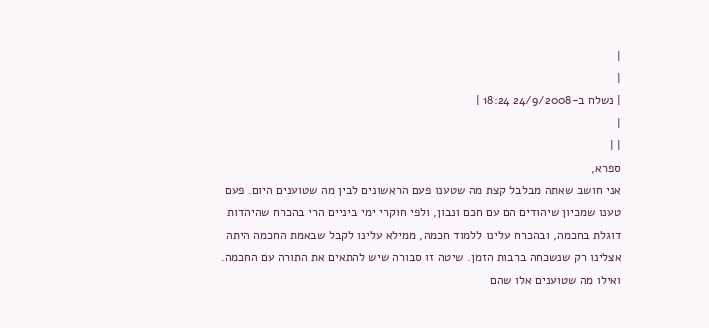|
|
| נשלח ב-24/9/2008 18:24 |
|
| |
ספרא,
אני חושב שאתה מבלבל קצת מה שטענו פעם הראשונים לבין מה שטוענים היום. פעם טענו שמכיון שיהודים הם עם חכם ונבון, ולפי חוקרי ימי ביניים הרי בהכרח שהיהדות דוגלת בחכמה, ובהכרח עלינו ללמוד חכמה, ממילא עלינו לקבל שבאמת החכמה היתה אצלינו רק שנשכחה ברבות הזמן. שיטה זו סבורה שיש להתאים את התורה עם החכמה.
ואילו מה שטוענים אלו שהם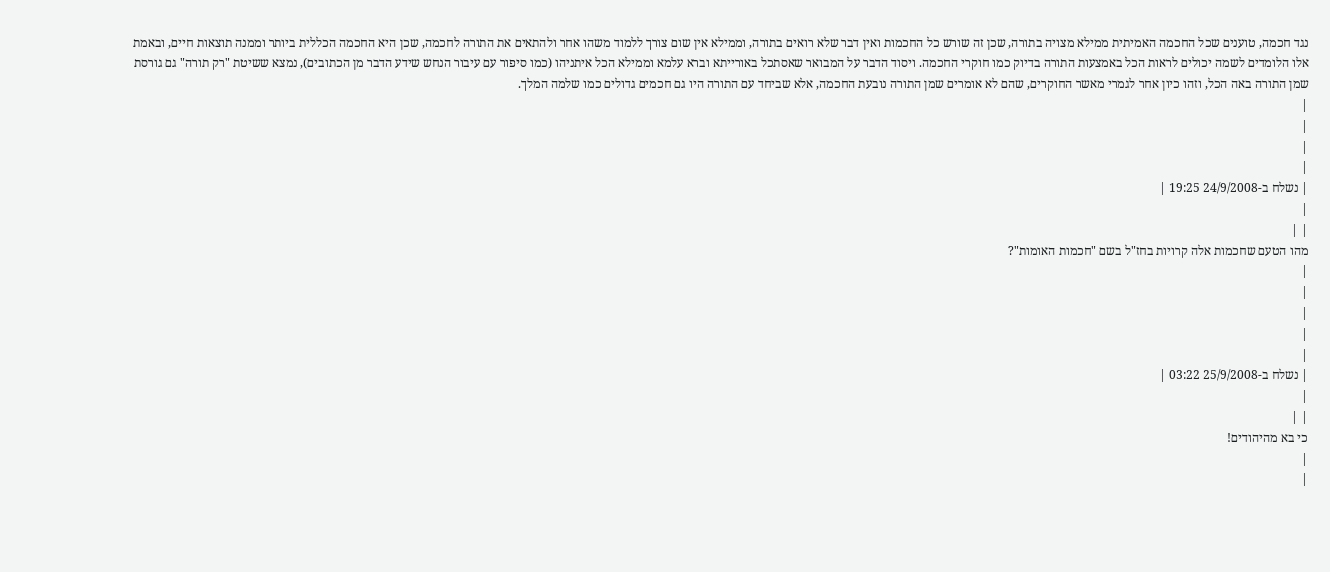נגד חכמה, טוענים שכל החכמה האמיתית ממילא מצויה בתורה, שכן זה שורש כל החכמות ואין דבר שלא רואים בתורה, וממילא אין שום צורך ללמוד משהו אחר ולהתאים את התורה לחכמה, שכן היא החכמה הכללית ביותר וממנה תוצאות חיים, ובאמת אלו הלומדים לשמה יכולים לראות הכל באמצעות התורה בדיוק כמו חוקרי החכמה. ויסוד הדבר על המבואר שאסתכל באורייתא וברא עלמא וממילא הכל איתניהו (כמו סיפור עם עיבור הנחש שידע הדבר מן הכתובים), נמצא ששיטת "רק תורה" גם גורסת שמן התורה באה הכל, וזהו כיון אחר לגמרי מאשר החוקרים, שהם לא אומרים שמן התורה נובעת החכמה, אלא שביחד עם התורה היו גם חכמים גדולים כמו שלמה המלך.
|
|
|
|
| נשלח ב-24/9/2008 19:25 |
|
| |
מהו הטעם שחכמות אלה קרויות בחז"ל בשם "חכמות האומות"?
|
|
|
|
|
| נשלח ב-25/9/2008 03:22 |
|
| |
כי בא מהיהודים!
|
|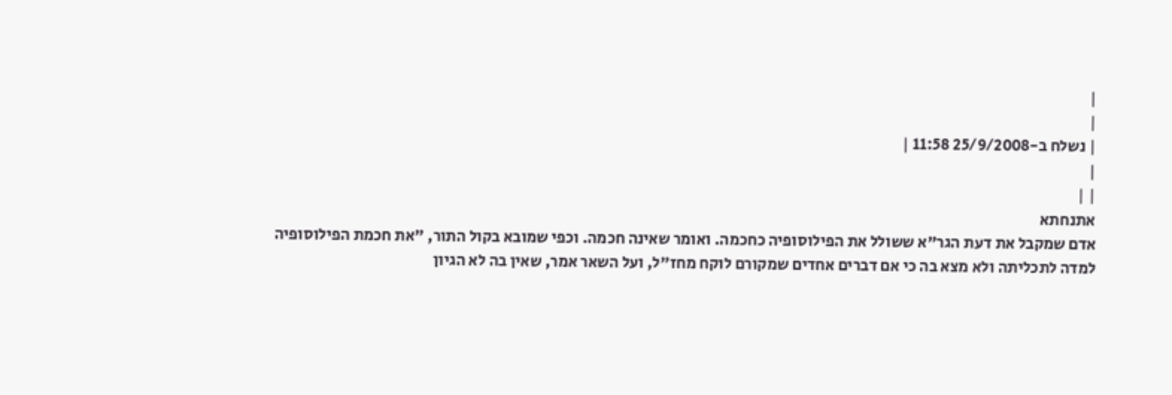|
|
| נשלח ב-25/9/2008 11:58 |
|
| |
אתנחתא
אדם שמקבל את דעת הגר"א ששולל את הפילוסופיה כחכמה. ואומר שאינה חכמה. וכפי שמובא בקול התור, "את חכמת הפילוסופיה למדה לתכליתה ולא מצא בה כי אם דברים אחדים שמקורם לוקח מחז"ל, ועל השאר אמר, שאין בה לא הגיון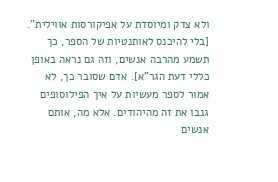ולא צדק ומיוסדת על אפיקורסות אווילית". [בלי להיכנס לאותנטיות של הספר, כך תשמע מהרבה אנשים, וזה גם נראה באופן כללי דעת הגר"א]. אדם שסובר כך, לא אמור לספר מעשיות על איך הפילוסופים גנבו את זה מהיהודים. אלא מה, אותם אנשים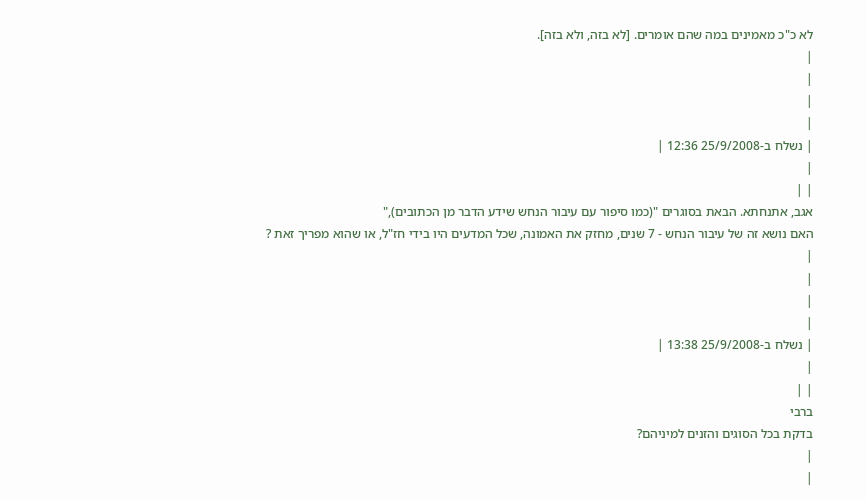לא כ"כ מאמינים במה שהם אומרים. [לא בזה, ולא בזה].
|
|
|
|
| נשלח ב-25/9/2008 12:36 |
|
| |
אגב, אתנחתא. הבאת בסוגרים "(כמו סיפור עם עיבור הנחש שידע הדבר מן הכתובים),"
האם נושא זה של עיבור הנחש - 7 שנים, מחזק את האמונה, שכל המדעים היו בידי חז"ל, או שהוא מפריך זאת ?
|
|
|
|
| נשלח ב-25/9/2008 13:38 |
|
| |
ברבי
בדקת בכל הסוגים והזנים למיניהם?
|
|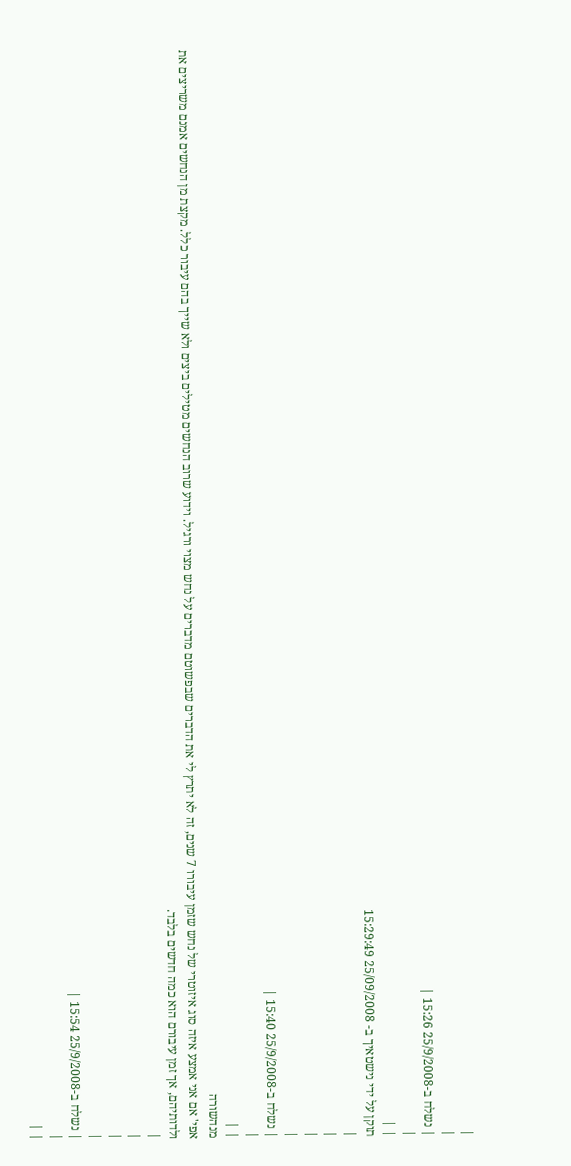|
|
| נשלח ב-25/9/2008 15:26 |
|
| |
תוקן על ידי נישטאיך ב- 25/09/2008 15:29:49
|
|
|
|
| נשלח ב-25/9/2008 15:40 |
|
| |
מנהשורה
אפי' אם אני אמצע איזה סוג איזוטרי של נחש שזמן עיבורו 7 שנים, זה לא יתרץ לי את הדברים שבפשוטם מדברים על נחש מצוי ורגיל. וידוע שרוב הנחשים מטילים ביצים ולא שייך בהם עיבור כלל. מקצת מן הנחשים אמנם משריצים את ולדותיהם, אך זמן עיבורם הוא כמה חדשים בלבד.
|
|
|
|
| נשלח ב-25/9/2008 15:54 |
|
| |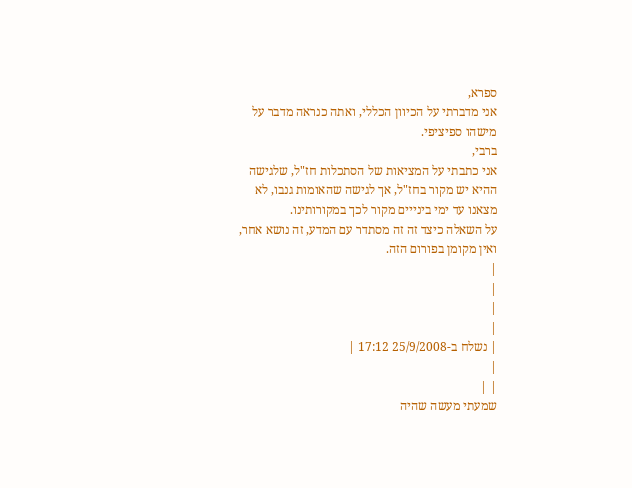ספרא,
אני מדברתי על הכיוון הכללי, ואתה כנראה מדבר על מישהו ספיציפי.
ברבי,
אני כתבתי על המציאות של הסתכלות חז"ל, שלגישה ההיא יש מקור בחז"ל, אך לגישה שהאומות גנבו, לא מצאנו עד ימי בינייים מקור לכך במקורותינו.
על השאלה כיצד זה זה מסתדר עם המדע, זה נושא אחר, ואין מקומן בפורום הזה.
|
|
|
|
| נשלח ב-25/9/2008 17:12 |
|
| |
שמעתי מעשה שהיה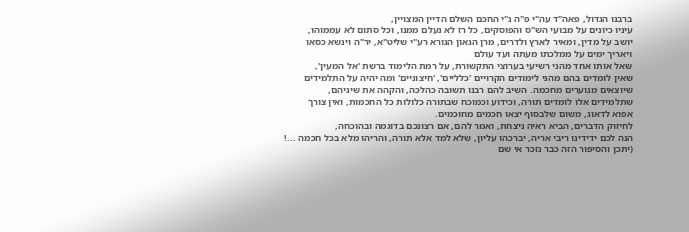ברבנו הגדול, פאה"ד עה"י פ"ה נ"י החכם השלם הדיין המצויין,
עיניו כיונים על מבועי הש"ס והפוסקים, כל רז לא נעלם ממנו, וכל סתום לא עממוהו,
יושב על מדין, ומאיר לארץ ולדרים, מרן הגאון הנורא רע"י שליט"א, יר"ה וינשא כסאו
ויאריך ימים על ממלכתו מעתה ועד עולם
שאל אותו אחד מהני רשיעי בערוצי התקשורת, על רמת הלימוד ברשת 'אל המעין',
שאין לומדים בהם מהני לימודים הקרויים 'כלליים', 'חיצוניים' ומה יהיה על התלמידים
שיוצאים מנוערים מחכמה. השיב להם רבנו תשובה כהלכה, והקהה את שיניהם,
שתלמידים אלו לומדים תורה, וכידוע וכמוכח שבתורה כלולות כל החכמות, ואין צורך
אפוא לדאוג, משום שלבסוף יצאו חכמים מחוכמים.
לחיזוק הדברים, הביא ראיה ניצחת, ואמר להם, אם רצונכם בדוגמה ובהוכחה,
הנה לכם ידידינו ריבי אריה, יברכהו עליון, שלא למד אלא תורה, והריהו מלא בכל חכמה ...!
(יתכן והסיפור הזה כבר נזכר אי שם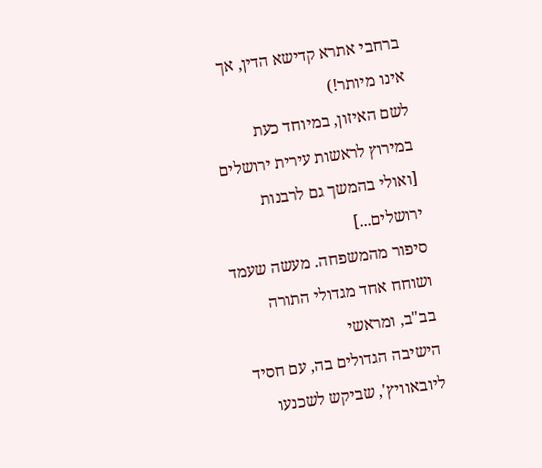ברחבי אתרא קדישא הדין, אך אינו מיותר!)
לשם האיזון, במיוחד כעת במירוץ לראשות עירית ירושלים
[ואולי בהמשך גם לרבנות ירושלים...]
סיפור מהמשפחה. מעשה שעמד ושוחח אחד מגדולי התורה בב"ב, ומראשי
הישיבה הגדולים בה, עם חסיד ליובאוויץ', שביקש לשכנעו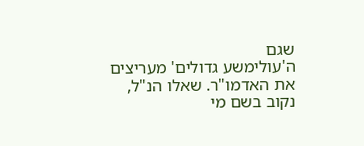שגם
ה'עולימשע גדולים' מעריצים את האדמו"ר. שאלו הנ"ל, נקוב בשם מי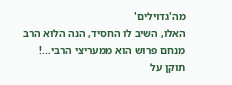מה'גדוילים'
האלו, השיב לו החסיד, הנה הלוא הרב מנחם פרוש הוא ממעריצי הרבי...!
תוקן על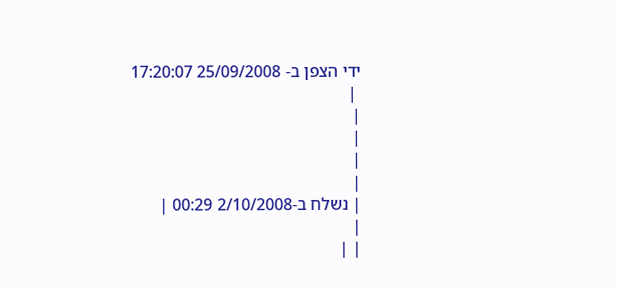ידי הצפן ב- 25/09/2008 17:20:07
 |
|
|
|
|
| נשלח ב-2/10/2008 00:29 |
|
| |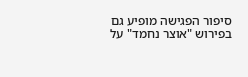סיפור הפגישה מופיע גם בפירוש "אוצר נחמד" על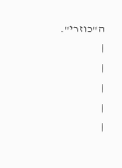ה"כוזרי".
|
|
|
|
|